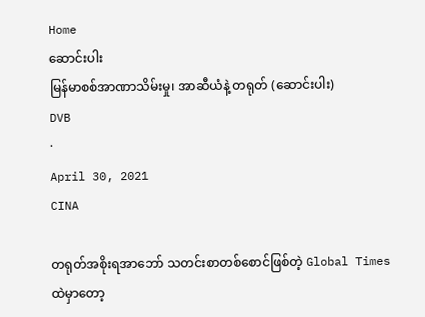Home
ဆောင်းပါး
မြန်မာစစ်အာဏာသိမ်းမှု၊ အာဆီယံနဲ့ တရုတ် (ဆောင်းပါး)
DVB
·
April 30, 2021
CINA

တရုတ်အစိုးရအာဘော် သတင်းစာတစ်စောင်ဖြစ်တဲ့ Global Times ထဲမှာတော့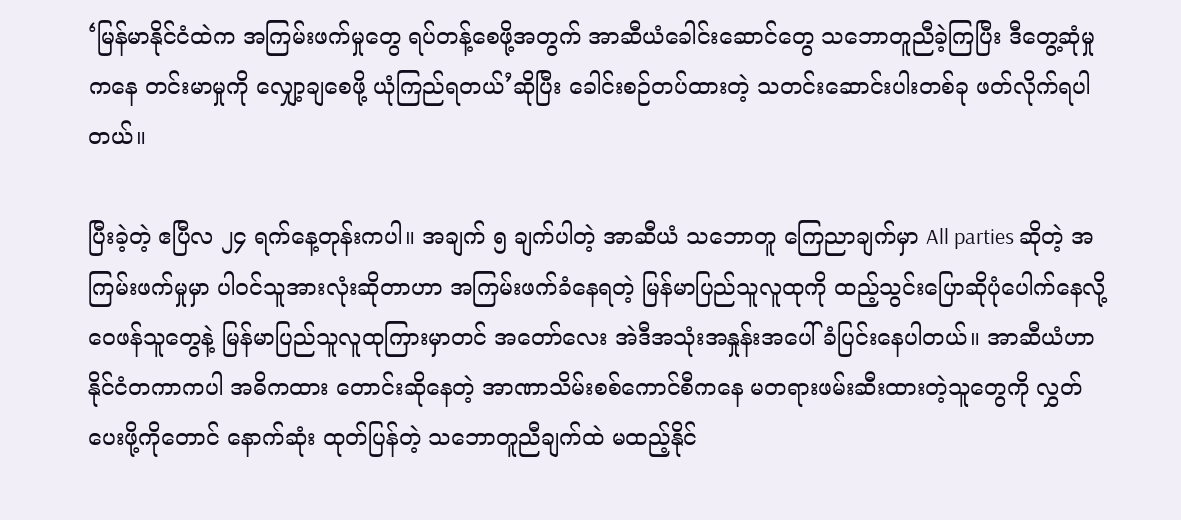‘မြန်မာနိုင်ငံထဲက အကြမ်းဖက်မှုတွေ ရပ်တန့်စေဖို့အတွက် အာဆီယံခေါင်းဆောင်တွေ သဘောတူညီခဲ့ကြပြီး ဒီတွေ့ဆုံမှုကနေ တင်းမာမှုကို လျှော့ချစေဖို့ ယုံကြည်ရတယ်’ဆိုပြီး ခေါင်းစဉ်တပ်ထားတဲ့ သတင်းဆောင်းပါးတစ်ခု ဖတ်လိုက်ရပါတယ်။

ပြီးခဲ့တဲ့ ဧပြီလ ၂၄ ရက်နေ့တုန်းကပါ။ အချက် ၅ ချက်ပါတဲ့ အာဆီယံ သဘောတူ ကြေညာချက်မှာ All parties ဆိုတဲ့ အကြမ်းဖက်မှုမှာ ပါဝင်သူအားလုံးဆိုတာဟာ အကြမ်းဖက်ခံနေရတဲ့ မြန်မာပြည်သူလူထုကို ထည့်သွင်းပြောဆိုပုံပေါက်နေလို့ ဝေဖန်သူတွေနဲ့ မြန်မာပြည်သူလူထုကြားမှာတင် အတော်လေး အဲဒီအသုံးအနှုန်းအပေါ် ခံပြင်းနေပါတယ်။ အာဆီယံဟာ နိုင်ငံတကာကပါ အဓိကထား တောင်းဆိုနေတဲ့ အာဏာသိမ်းစစ်ကောင်စီကနေ မတရားဖမ်းဆီးထားတဲ့သူတွေကို လွှတ်ပေးဖို့ကိုတောင် နောက်ဆုံး ထုတ်ပြန်တဲ့ သဘောတူညီချက်ထဲ မထည့်နိုင်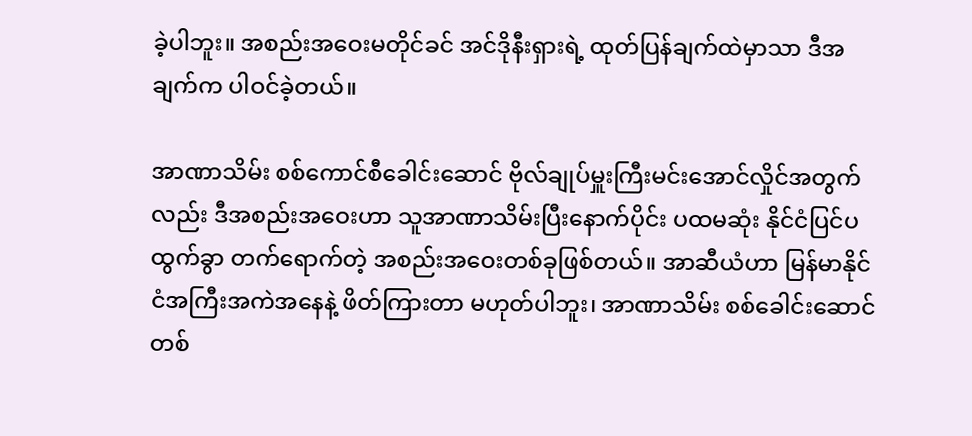ခဲ့ပါဘူး။ အစည်းအဝေးမတိုင်ခင် အင်ဒိုနီးရှားရဲ့ ထုတ်ပြန်ချက်ထဲမှာသာ ဒီအချက်က ပါဝင်ခဲ့တယ်။

အာဏာသိမ်း စစ်ကောင်စီခေါင်းဆောင် ဗိုလ်ချုပ်မှူးကြီးမင်းအောင်လှိုင်အတွက်လည်း ဒီအစည်းအဝေးဟာ သူအာဏာသိမ်းပြီးနောက်ပိုင်း ပထမဆုံး နိုင်ငံပြင်ပထွက်ခွာ တက်ရောက်တဲ့ အစည်းအဝေးတစ်ခုဖြစ်တယ်။ အာဆီယံဟာ မြန်မာနိုင်ငံအကြီးအကဲအနေနဲ့ ဖိတ်ကြားတာ မဟုတ်ပါဘူး၊ အာဏာသိမ်း စစ်ခေါင်းဆောင်တစ်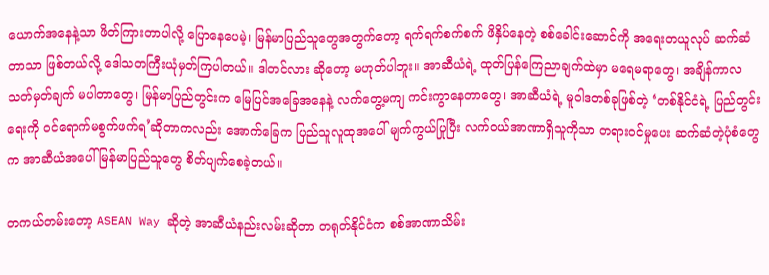ယောက်အနေနဲ့သာ ဖိတ်ကြားတာပါလို့ ပြောနေပေမဲ့၊ မြန်မာပြည်သူတွေအတွက်တော့ ရက်ရက်စက်စက် ဖိနှိပ်နေတဲ့ စစ်ခေါင်းဆောင်ကို အရေးတယူလုပ် ဆက်ဆံတာသာ ဖြစ်တယ်လို့ ဒေါသတကြီးယုံမှတ်ကြပါတယ်။ ဒါတင်လား ဆိုတော့ မဟုတ်ပါဘူး။ အာဆီယံရဲ့ ထုတ်ပြန်ကြေညာချက်ထဲမှာ မရေမရာတွေ၊ အချိန်ကာလ သတ်မှတ်ချက် မပါတာတွေ၊ မြန်မာပြည်တွင်းက မြေပြင်အခြေအနေနဲ့ လက်တွေ့မကျ ကင်းကွာနေတာတွေ၊ အာဆီယံရဲ့ မူဝါဒတစ်ခုဖြစ်တဲ့ ‘တစ်နိုင်ငံရဲ့ ပြည်တွင်းရေးကို ဝင်ရောက်မစွက်ဖက်ရ’ဆိုတာကလည်း အောက်ခြေက ပြည်သူလူထုအပေါ် မျက်ကွယ်ပြုပြီး လက်ဝယ်အာဏာရှိသူကိုသာ တရားဝင်မှုပေး ဆက်ဆံတဲ့ပုံစံတွေက အာဆီယံအပေါ် မြန်မာပြည်သူတွေ စိတ်ပျက်စေခဲ့တယ်။

တကယ်တမ်းတော့ ASEAN Way ဆိုတဲ့ အာဆီယံနည်းလမ်းဆိုတာ တရုတ်နိုင်ငံက စစ်အာဏာသိမ်း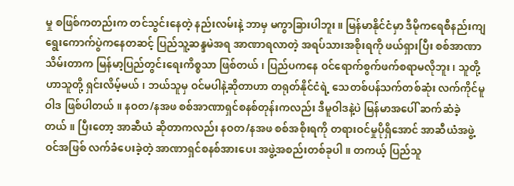မှု စဖြစ်ကတည်းက တင်သွင်းနေတဲ့ နည်းလမ်းနဲ့ ဘာမှ မကွာခြားပါဘူး။ မြန်မာနိုင်ငံမှာ ဒီမိုကရေစီနည်းကျ ရွေးကောက်ပွဲကနေတဆင့် ပြည်သူ့ဆန္ဒမဲအရ အာဏာရလာတဲ့ အရပ်သားအစိုးရကို ဖယ်ရှားပြီး စစ်အာဏာသိမ်းတာက မြန်မာ့ပြည်တွင်းရေးကိစ္စသာ ဖြစ်တယ်၊ ပြည်ပကနေ ဝင်ရောက်စွက်ဖက်စရာမလိုဘူး၊ သူတို့ဟာသူတို့ ရှင်းလိမ့်မယ်၊ ဘယ်သူမှ ဝင်မပါနဲ့ဆိုတာဟာ တရုတ်နိုင်ငံရဲ့ သေတစ်ပန်သက်တစ်ဆုံး လက်ကိုင်မူဝါဒ ဖြစ်ပါတယ်။ နဝတ/နအဖ စစ်အာဏာရှင်စနစ်တုန်းကလည်း ဒီမူဝါဒနဲ့ပဲ မြန်မာအပေါ် ဆက်ဆံခဲ့တယ်။ ပြီးတော့ အာဆီယံ ဆိုတာကလည်း နဝတ/နအဖ စစ်အစိုးရကို တရားဝင်မှုပိုရှိအောင် အာဆီယံအဖွဲ့ဝင်အဖြစ် လက်ခံပေးခဲ့တဲ့ အာဏာရှင်စနစ်အားပေး အဖွဲ့အစည်းတစ်ခုပါ။ တကယ့် ပြည်သူ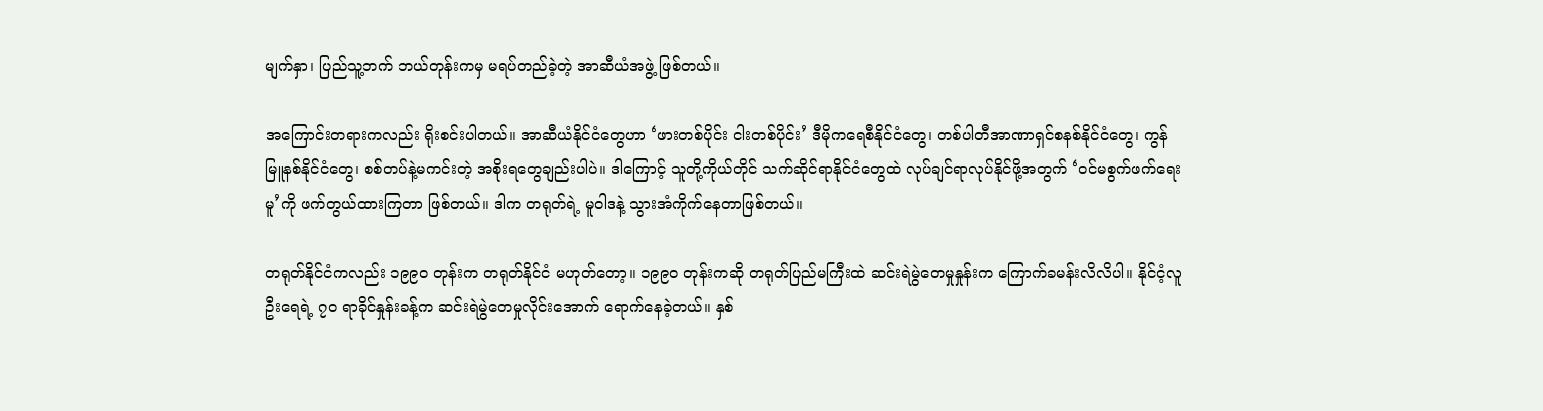မျက်နှာ၊ ပြည်သူ့ဘက် ဘယ်တုန်းကမှ မရပ်တည်ခဲ့တဲ့ အာဆီယံအဖွဲ့ ဖြစ်တယ်။

အကြောင်းတရားကလည်း ရိုးစင်းပါတယ်။ အာဆီယံနိုင်ငံတွေဟာ ‘ဖားတစ်ပိုင်း ငါးတစ်ပိုင်း’ ဒီမိုကရေစီနိုင်ငံတွေ၊ တစ်ပါတီအာဏာရှင်စနစ်နိုင်ငံတွေ၊ ကွန်မြူနစ်နိုင်ငံတွေ၊ စစ်တပ်နဲ့မကင်းတဲ့ အစိုးရတွေချည်းပါပဲ။ ဒါကြောင့် သူတို့ကိုယ်တိုင် သက်ဆိုင်ရာနိုင်ငံတွေထဲ လုပ်ချင်ရာလုပ်နိုင်ဖို့အတွက် ‘ဝင်မစွက်ဖက်ရေးမူ’ကို ဖက်တွယ်ထားကြတာ ဖြစ်တယ်။ ဒါက တရုတ်ရဲ့ မူဝါဒနဲ့ သွားအံကိုက်နေတာဖြစ်တယ်။

တရုတ်နိုင်ငံကလည်း ၁၉၉၀ တုန်းက တရုတ်နိုင်ငံ မဟုတ်တော့။ ၁၉၉၀ တုန်းကဆို တရုတ်ပြည်မကြီးထဲ ဆင်းရဲမွဲတေမှုနှုန်းက ကြောက်ခမန်းလိလိပါ။ နိုင်ငံ့လူဦးရေရဲ့ ၇၀ ရာခိုင်နှုန်းခန့်က ဆင်းရဲမွဲတေမှုလိုင်းအောက် ရောက်နေခဲ့တယ်။ နှစ်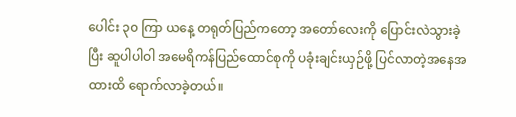ပေါင်း ၃၀ ကြာ ယနေ့ တရုတ်ပြည်ကတော့ အတော်လေးကို ပြောင်းလဲသွားခဲ့ပြီး ဆူပါပါဝါ အမေရိကန်ပြည်ထောင်စုကို ပခုံးချင်းယှဉ်ဖို့ ပြင်လာတဲ့အနေအထားထိ ရောက်လာခဲ့တယ်။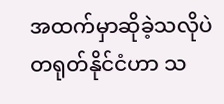အထက်မှာဆိုခဲ့သလိုပဲ တရုတ်နိုင်ငံဟာ သ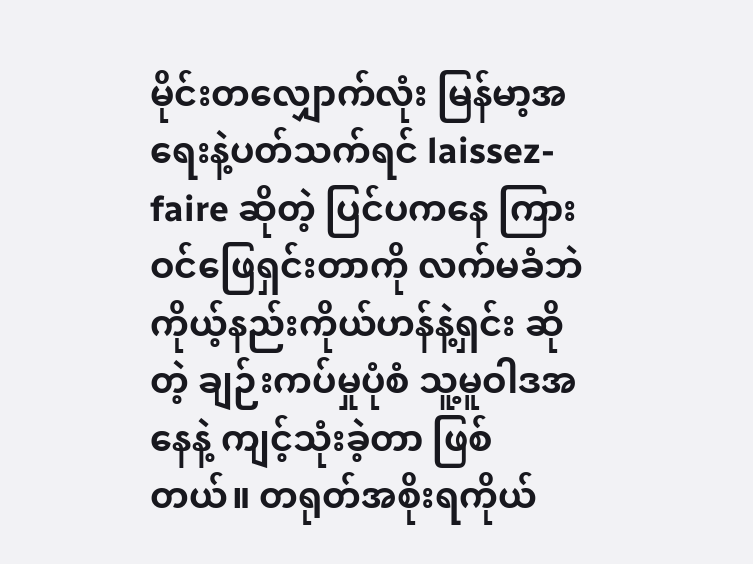မိုင်းတလျှောက်လုံး မြန်မာ့အရေးနဲ့ပတ်သက်ရင် laissez-faire ဆိုတဲ့ ပြင်ပကနေ ကြားဝင်ဖြေရှင်းတာကို လက်မခံဘဲ ကိုယ့်နည်းကိုယ်ဟန်နဲ့ရှင်း ဆိုတဲ့ ချဉ်းကပ်မှုပုံစံ သူ့မူဝါဒအနေနဲ့ ကျင့်သုံးခဲ့တာ ဖြစ်တယ်။ တရုတ်အစိုးရကိုယ်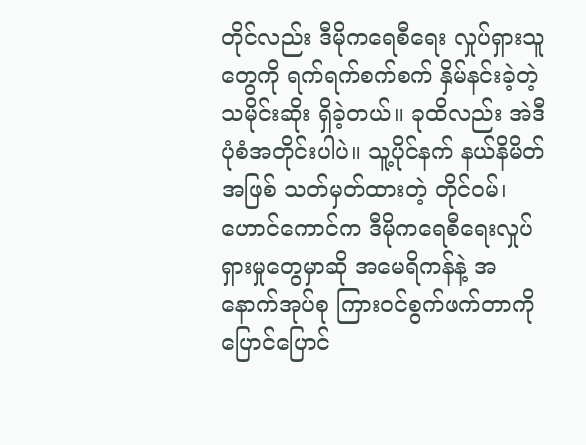တိုင်လည်း ဒီမိုကရေစီရေး လှုပ်ရှားသူတွေကို ရက်ရက်စက်စက် နှိမ်နင်းခဲ့တဲ့ သမိုင်းဆိုး ရှိခဲ့တယ်။ ခုထိလည်း အဲဒီပုံစံအတိုင်းပါပဲ။ သူ့ပိုင်နက် နယ်နိမိတ်အဖြစ် သတ်မှတ်ထားတဲ့ တိုင်ဝမ်၊ ဟောင်ကောင်က ဒီမိုကရေစီရေးလှုပ်ရှားမှုတွေမှာဆို အမေရိကန်နဲ့ အနောက်အုပ်စု ကြားဝင်စွက်ဖက်တာကို ပြောင်ပြောင်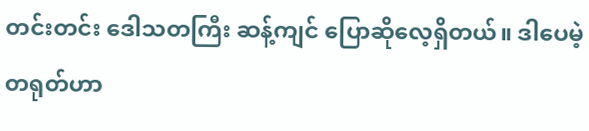တင်းတင်း ဒေါသတကြီး ဆန့်ကျင် ပြောဆိုလေ့ရှိတယ်။ ဒါပေမဲ့ တရုတ်ဟာ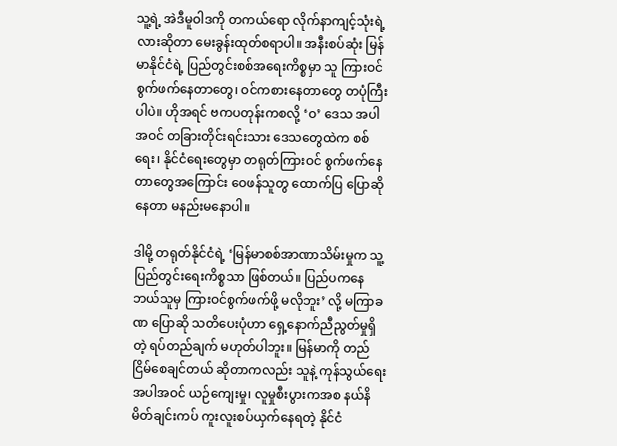သူ့ရဲ့ အဲဒီမူဝါဒကို တကယ်ရော လိုက်နာကျင့်သုံးရဲ့လားဆိုတာ မေးခွန်းထုတ်စရာပါ။ အနီးစပ်ဆုံး မြန်မာနိုင်ငံရဲ့ ပြည်တွင်းစစ်အရေးကိစ္စမှာ သူ ကြားဝင်စွက်ဖက်နေတာတွေ၊ ဝင်ကစားနေတာတွေ တပုံကြီးပါပဲ။ ဟိုအရင် ဗကပတုန်းကစလို့ ‘ဝ’ ဒေသ အပါအဝင် တခြားတိုင်းရင်းသား ဒေသတွေထဲက စစ်ရေး၊ နိုင်ငံရေးတွေမှာ တရုတ်ကြားဝင် စွက်ဖက်နေတာတွေအကြောင်း ဝေဖန်သူတွ ထောက်ပြ ပြောဆိုနေတာ မနည်းမနောပါ။

ဒါမို့ တရုတ်နိုင်ငံရဲ့ ‘မြန်မာစစ်အာဏာသိမ်းမှုက သူ့ပြည်တွင်းရေးကိစ္စသာ ဖြစ်တယ်။ ပြည်ပကနေ ဘယ်သူမှ ကြားဝင်စွက်ဖက်ဖို့ မလိုဘူး’ လို့ မကြာခဏ ပြောဆို သတိပေးပုံဟာ ရှေ့နောက်ညီညွတ်မှုရှိတဲ့ ရပ်တည်ချက် မဟုတ်ပါဘူး။ မြန်မာကို တည်ငြိမ်စေချင်တယ် ဆိုတာကလည်း သူနဲ့ ကုန်သွယ်ရေးအပါအဝင် ယဉ်ကျေးမှု၊ လူမှုစီးပွားကအစ နယ်နိမိတ်ချင်းကပ် ကူးလူးစပ်ယှက်နေရတဲ့ နိုင်ငံ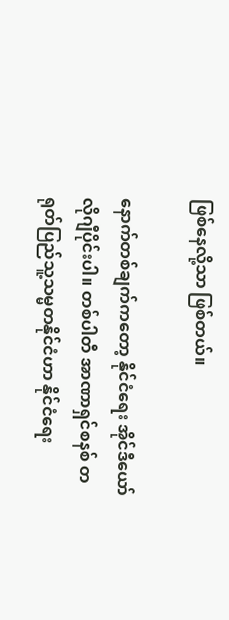ဖြစ်နေလို့သာ ဖြစ်တယ်။

နောက်တစ်ချက်ကတော့ နိုင်ငံရေး အိုင်ဒီယော်လိုဂျီပိုင်းပါ။ တစ်ပါတီ အာဏာရှင်စနစ် တရုတ်ပြည်သူ့သမ္မတနိုင်ငံဟာ နိုင်ငံရေး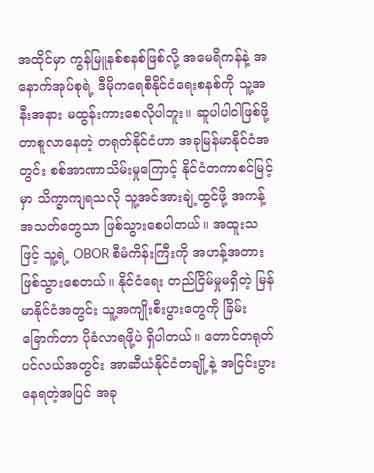အထိုင်မှာ ကွန်မြူနစ်စနစ်ဖြစ်လို့ အမေရိကန်နဲ့ အနောက်အုပ်စုရဲ့ ဒီမိုကရေစီနိုင်ငံရေးစနစ်ကို သူ့အနီးအနား မထွန်းကားစေလိုပါဘူး။ ဆူပါပါဝါဖြစ်ဖို့ တာစူလာနေတဲ့ တရုတ်နိုင်ငံဟာ အခုမြန်မာနိုင်ငံအတွင်း စစ်အာဏာသိမ်းမှုကြောင့် နိုင်ငံတကာစင်မြင့်မှာ သိက္ခာကျရသလို သူ့အင်အားချဲ့ထွင်ဖို့ အကန့်အသတ်တွေသာ ဖြစ်သွားစေပါတယ်။ အထူးသဖြင့် သူ့ရဲ့ OBOR စီမံကိန်းကြီးကို အဟန့်အတား ဖြစ်သွားစေတယ်။ နိုင်ငံရေး တည်ငြိမ်မှုမရှိတဲ့ မြန်မာနိုင်ငံအတွင်း သူ့အကျိုးစီးပွားတွေကို ခြိမ်းခြောက်တာ ပိုခံလာရဖို့ပဲ ရှိပါတယ်။ တောင်တရုတ်ပင်လယ်အတွင်း အာဆီယံနိုင်ငံတချို့နဲ့ အငြင်းပွားနေရတဲ့အပြင် အခု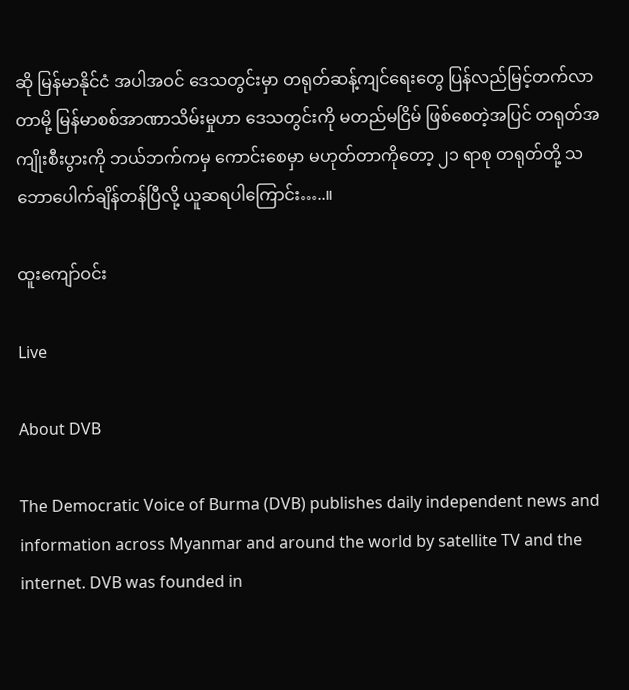ဆို မြန်မာနိုင်ငံ အပါအဝင် ဒေသတွင်းမှာ တရုတ်ဆန့်ကျင်ရေးတွေ ပြန်လည်မြင့်တက်လာတာမို့ မြန်မာစစ်အာဏာသိမ်းမှုဟာ ဒေသတွင်းကို မတည်မငြိမ် ဖြစ်စေတဲ့အပြင် တရုတ်အကျိုးစီးပွားကို ဘယ်ဘက်ကမှ ကောင်းစေမှာ မဟုတ်တာကိုတော့ ၂၁ ရာစု တရုတ်တို့ သဘောပေါက်ချိန်တန်ပြီလို့ ယူဆရပါကြောင်း…..။

ထူးကျော်ဝင်း

Live

About DVB

The Democratic Voice of Burma (DVB) publishes daily independent news and information across Myanmar and around the world by satellite TV and the internet. DVB was founded in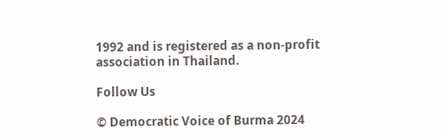1992 and is registered as a non-profit association in Thailand.

Follow Us

© Democratic Voice of Burma 2024